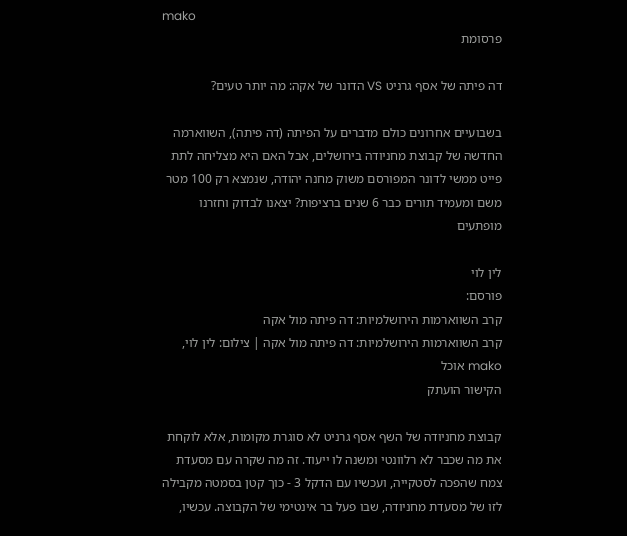mako
פרסומת

דה פיתה של אסף גרניט VS הדונר של אקה: מה יותר טעים?

בשבועיים אחרונים כולם מדברים על הפיתה (דה פיתה), השווארמה החדשה של קבוצת מחניודה בירושלים, אבל האם היא מצליחה לתת פייט ממשי לדונר המפורסם משוק מחנה יהודה, שנמצא רק 100 מטר משם ומעמיד תורים כבר 6 שנים ברציפות? יצאנו לבדוק וחזרנו מופתעים

לין לוי
פורסם:
קרב השווארמות הירושלמיות: דה פיתה מול אקה
קרב השווארמות הירושלמיות: דה פיתה מול אקה | צילום: לין לוי, mako אוכל
הקישור הועתק

קבוצת מחניודה של השף אסף גרניט לא סוגרת מקומות, אלא לוקחת את מה שכבר לא רלוונטי ומשנה לו ייעוד. זה מה שקרה עם מסעדת צמח שהפכה לסטקייה, ועכשיו עם הדקל 3 - כוך קטן בסמטה מקבילה לזו של מסעדת מחניודה, שבו פעל בר אינטימי של הקבוצה. עכשיו,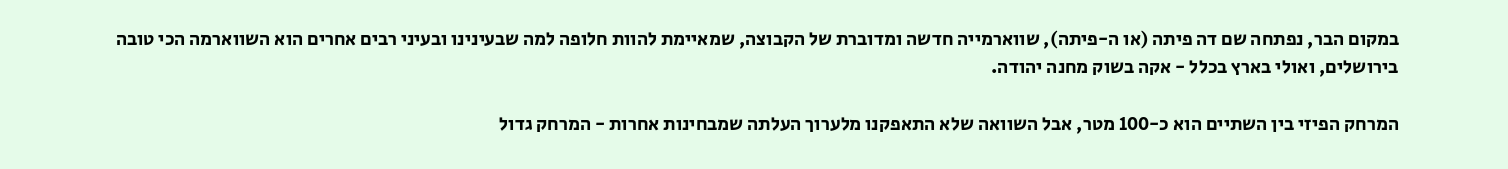במקום הבר, נפתחה שם דה פיתה (או ה-פיתה), שווארמייה חדשה ומדוברת של הקבוצה, שמאיימת להוות חלופה למה שבעינינו ובעיני רבים אחרים הוא השווארמה הכי טובה בירושלים, ואולי בארץ בכלל - אקה בשוק מחנה יהודה.

המרחק הפיזי בין השתיים הוא כ-100 מטר, אבל השוואה שלא התאפקנו מלערוך העלתה שמבחינות אחרות - המרחק גדול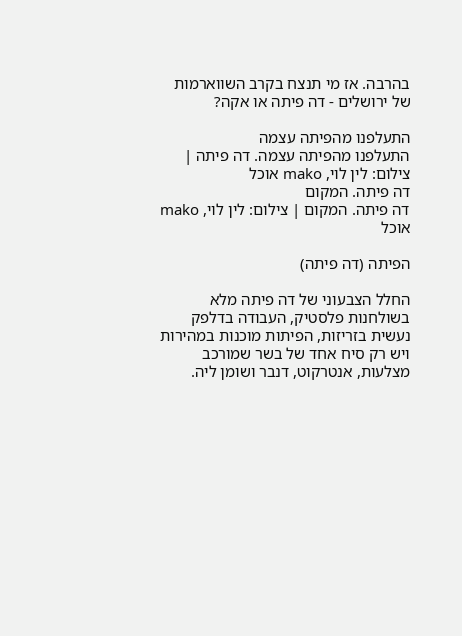בהרבה. אז מי תנצח בקרב השווארמות של ירושלים - דה פיתה או אקה?

התעלפנו מהפיתה עצמה
התעלפנו מהפיתה עצמה. דה פיתה | צילום: לין לוי, mako אוכל
דה פיתה. המקום
דה פיתה. המקום | צילום: לין לוי, mako אוכל

הפיתה (דה פיתה)

החלל הצבעוני של דה פיתה מלא בשולחנות פלסטיק, העבודה בדלפק נעשית בזריזות, הפיתות מוכנות במהירות ויש רק סיח אחד של בשר שמורכב מצלעות, אנטרקוט, דנבר ושומן ליה.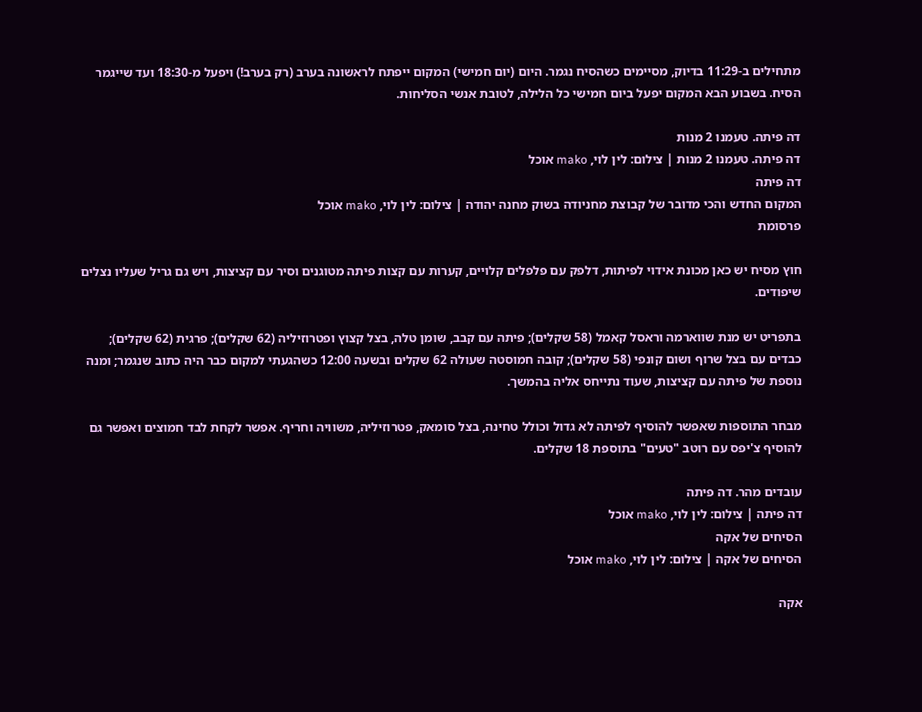מתחילים ב-11:29 בדיוק, מסיימים כשהסיח נגמר. היום (יום חמישי) המקום ייפתח לראשונה בערב (רק בערב!) ויפעל מ-18:30 ועד שייגמר הסיח. בשבוע הבא המקום יפעל ביום חמישי כל הלילה, לטובת אנשי הסליחות.

דה פיתה. טעמנו 2 מנות
דה פיתה. טעמנו 2 מנות | צילום: לין לוי, mako אוכל
דה פיתה
המקום החדש והכי מדובר של קבוצת מחניודה בשוק מחנה יהודה | צילום: לין לוי, mako אוכל
פרסומת

חוץ מסיח יש כאן מכונת אידוי לפיתות, דלפק עם פלפלים קלויים, קערות עם קצות פיתה מטוגנים וסיר עם קציצות, ויש גם גריל שעליו נצלים שיפודים.

בתפריט יש מנת שווארמה וראסל קאמל (58 שקלים); פיתה עם קבב, שומן טלה, בצל קצוץ ופטרוזיליה (62 שקלים); פרגית (62 שקלים); כבדים עם בצל שרוף ושום קונפי (58 שקלים); קובה חמוסטה שעולה 62 שקלים ובשעה 12:00 כשהגעתי למקום כבר היה כתוב שנגמר; ומנה נוספת של פיתה עם קציצות, שעוד נתייחס אליה בהמשך.

מבחר התוספות שאפשר להוסיף לפיתה לא גדול וכולל טחינה, בצל סומאק, פטרוזיליה, משוויה וחריף. אפשר לקחת לבד חמוצים ואפשר גם להוסיף צ'יפס עם רוטב "טעים" בתוספת 18 שקלים.

עובדים מהר. דה פיתה
דה פיתה | צילום: לין לוי, mako אוכל
הסיחים של אקה
הסיחים של אקה | צילום: לין לוי, mako אוכל

אקה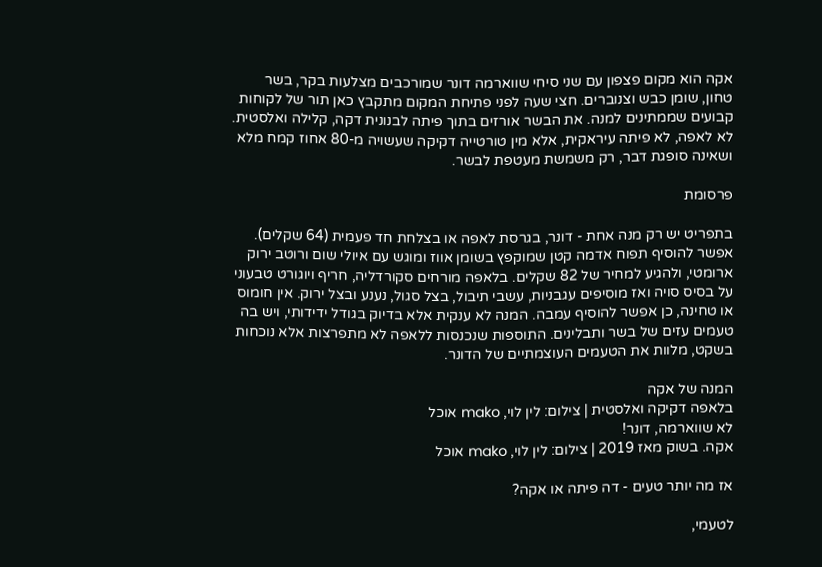אקה הוא מקום פצפון עם שני סיחי שווארמה דונר שמורכבים מצלעות בקר, בשר טחון, שומן כבש וצנוברים. חצי שעה לפני פתיחת המקום מתקבץ כאן תור של לקוחות קבועים שממתינים למנה. את הבשר אורזים בתוך פיתה לבנונית דקה, קלילה ואלסטית. לא לאפה, לא פיתה עיראקית, אלא מין טורטייה דקיקה שעשויה מ-80 אחוז קמח מלא ושאינה סופגת דבר, רק משמשת מעטפת לבשר.

פרסומת

בתפריט יש רק מנה אחת - דונר, בגרסת לאפה או בצלחת חד פעמית (64 שקלים). אפשר להוסיף תפוח אדמה קטן שמוקפץ בשומן אווז ומוגש עם איולי שום ורוטב ירוק ארומטי, ולהגיע למחיר של 82 שקלים. בלאפה מורחים סקורדליה, חריף ויוגורט טבעוני על בסיס סויה ואז מוסיפים עגבניות, עשבי תיבול, בצל סגול, נענע ובצל ירוק. אין חומוס או טחינה, כן אפשר להוסיף עמבה. המנה לא ענקית אלא בדיוק בגודל ידידותי, ויש בה טעמים עזים של בשר ותבלינים. התוספות שנכנסות ללאפה לא מתפרצות אלא נוכחות בשקט, מלוות את הטעמים העוצמתיים של הדונר.

המנה של אקה
בלאפה דקיקה ואלסטית | צילום: לין לוי, mako אוכל
לא שווארמה, דונר!
אקה. בשוק מאז 2019 | צילום: לין לוי, mako אוכל

אז מה יותר טעים - דה פיתה או אקה?

לטעמי,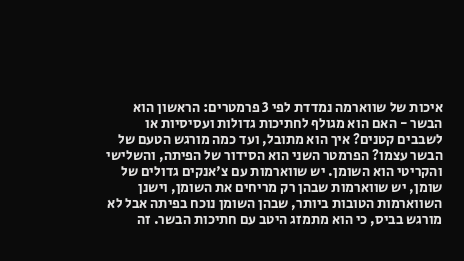איכות של שווארמה נמדדת לפי 3 פרמטרים: הראשון הוא הבשר - האם הוא מגולף לחתיכות גדולות ועסיסיות או לשבבים קטנים? איך הוא מתובל, ועד כמה מורגש הטעם של הבשר עצמו? הפרמטר השני הוא הסידור של הפיתה, והשלישי והקריטי הוא השומן. יש שווארמות עם צ'אנקים גדולים של שומן, יש שווארמות שבהן רק מריחים את השומן, וישנן השווארמות הטובות ביותר, שבהן השומן נוכח בפיתה אבל לא מורגש בביס, כי הוא מתמזג היטב עם חתיכות הבשר. זה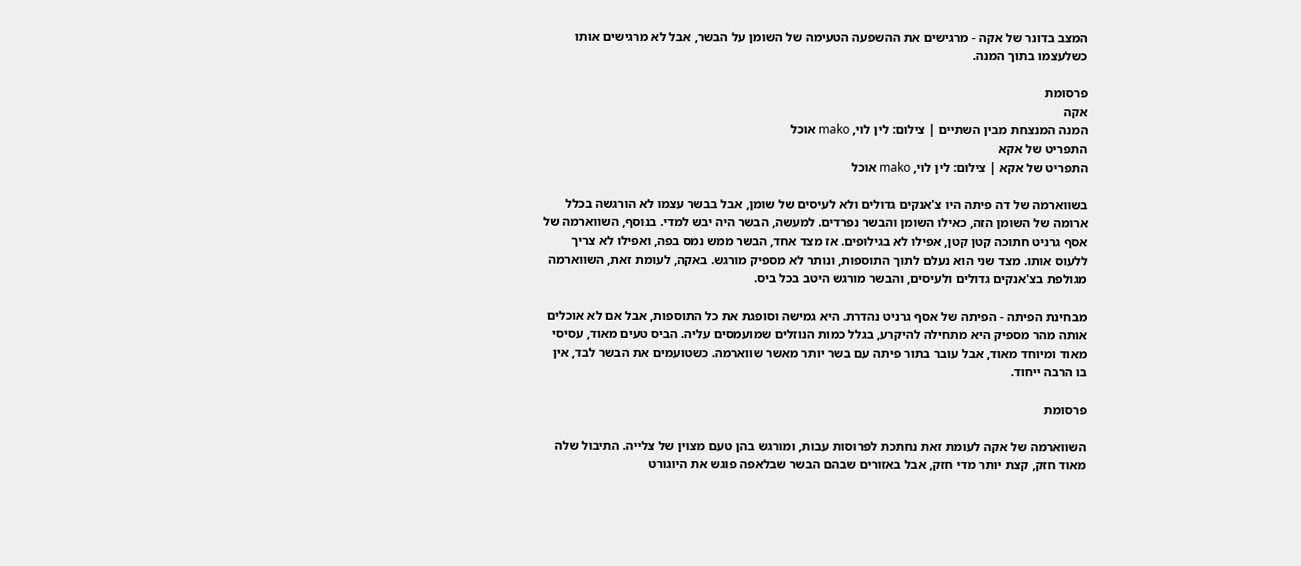המצב בדונר של אקה - מרגישים את ההשפעה הטעימה של השומן על הבשר, אבל לא מרגישים אותו כשלעצמו בתוך המנה.

פרסומת
אקה
המנה המנצחת מבין השתיים | צילום: לין לוי, mako אוכל
התפריט של אקא
התפריט של אקא | צילום: לין לוי, mako אוכל

בשווארמה של דה פיתה היו צ'אנקים גדולים ולא לעיסים של שומן, אבל בבשר עצמו לא הורגשה בכלל ארומה של השומן הזה, כאילו השומן והבשר נפרדים. למעשה, הבשר היה יבש למדי. בנוסף, השווארמה של אסף גרניט חתוכה קטן קטן, אפילו לא בגילופים. אז מצד אחד, הבשר ממש נמס בפה, ואפילו לא צריך ללעוס אותו. מצד שני הוא נעלם לתוך התוספות, ונותר לא מספיק מורגש. באקה, לעומת זאת, השווארמה מגולפת בצ'אנקים גדולים ולעיסים, והבשר מורגש היטב בכל ביס.

מבחינת הפיתה - הפיתה של אסף גרניט נהדרת. היא גמישה וסופגת את כל התוספות, אבל אם לא אוכלים אותה מהר מספיק היא מתחילה להיקרע, בגלל כמות הנוזלים שמועמסים עליה. הביס טעים מאוד, עסיסי מאוד ומיוחד מאוד, אבל עובר בתור פיתה עם בשר יותר מאשר שווארמה. כשטועמים את הבשר לבד, אין בו הרבה ייחוד.

פרסומת

השווארמה של אקה לעומת זאת נחתכת לפרוסות עבות, ומורגש בהן טעם מצוין של צלייה. התיבול שלה מאוד חזק, קצת יותר מדי חזק, אבל באזורים שבהם הבשר שבלאפה פוגש את היוגורט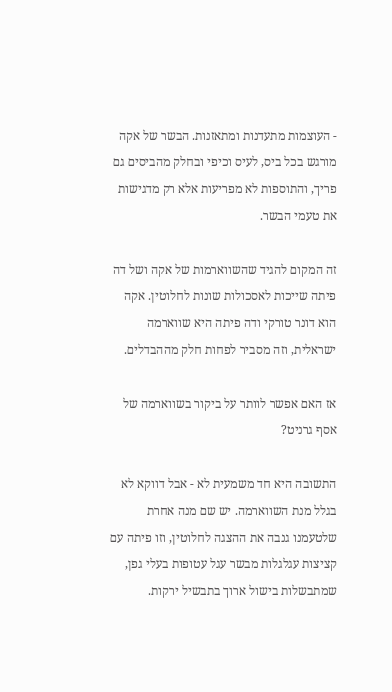- העוצמות מתעדנות ומתאזנות. הבשר של אקה מורגש בכל ביס, לעיס וכיפי ובחלק מהביסים גם פריך, והתוספות לא מפריעות אלא רק מדגישות את טעמי הבשר.

זה המקום להגיד שהשווארמות של אקה ושל דה פיתה שייכות לאסכולות שונות לחלוטין. אקה הוא דונר טורקי ודה פיתה היא שווארמה ישראלית, וזה מסביר לפחות חלק מההבדלים.

אז האם אפשר לוותר על ביקור בשווארמה של אסף גרניט?

התשובה היא חד משמעית לא - אבל דווקא לא בגלל מנת השווארמה. יש שם מנה אחרת שלטעמנו גנבה את ההצגה לחלוטין, וזו פיתה עם קציצות עגלגלות מבשר עגל עטופות בעלי גפן, שמתבשלות בישול ארוך בתבשיל ירקות.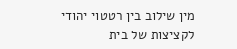מין שילוב בין רטטוי יהודי לקציצות של בית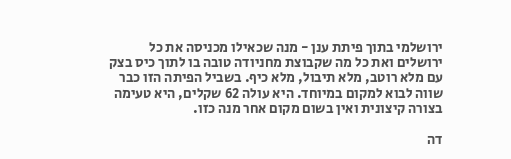ירושלמי בתוך פיתת ענן - מנה שכאילו מכניסה את כל ירושלים ואת כל מה שקבוצת מחניודה טובה בו לתוך כיס בצק עם מלא רוטב, מלא תיבול, מלא כיף. בשביל הפיתה הזו כבר שווה לבוא למקום במיוחד. היא עולה 62 שקלים, היא טעימה בצורה קיצונית ואין בשום מקום אחר מנה כזו.

דה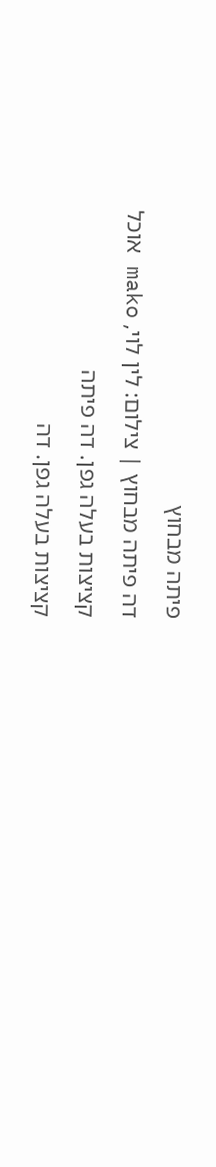פיתה מבחוץ
דה פיתה מבחוץ | צילום: לין לוי, mako אוכל
קציצות בעלה גפן. דה פיתה
קציצות בעלה גפן. דה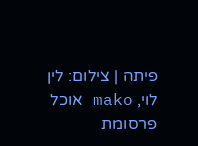פיתה | צילום: לין לוי, mako אוכל
פרסומת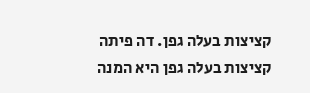קציצות בעלה גפן. דה פיתה
קציצות בעלה גפן היא המנה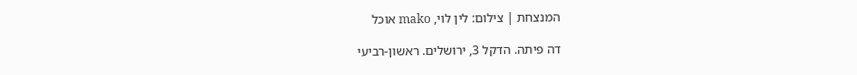המנצחת | צילום: לין לוי, mako אוכל

דה פיתה. הדקל 3, ירושלים. ראשון-רביעי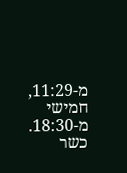מ-11:29, חמישי מ-18:30. כשר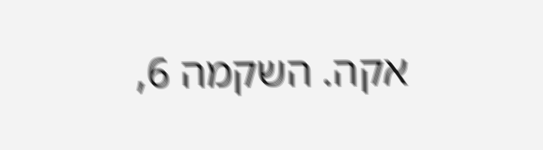אקה. השקמה 6,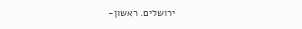ירושלים. ראשון-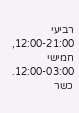רביעי 12:00-21:00, חמישי 12:00-03:00. כשר